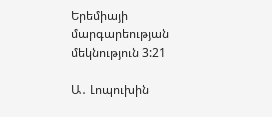Երեմիայի մարգարեության մեկնություն 3:21

Ա․ Լոպուխին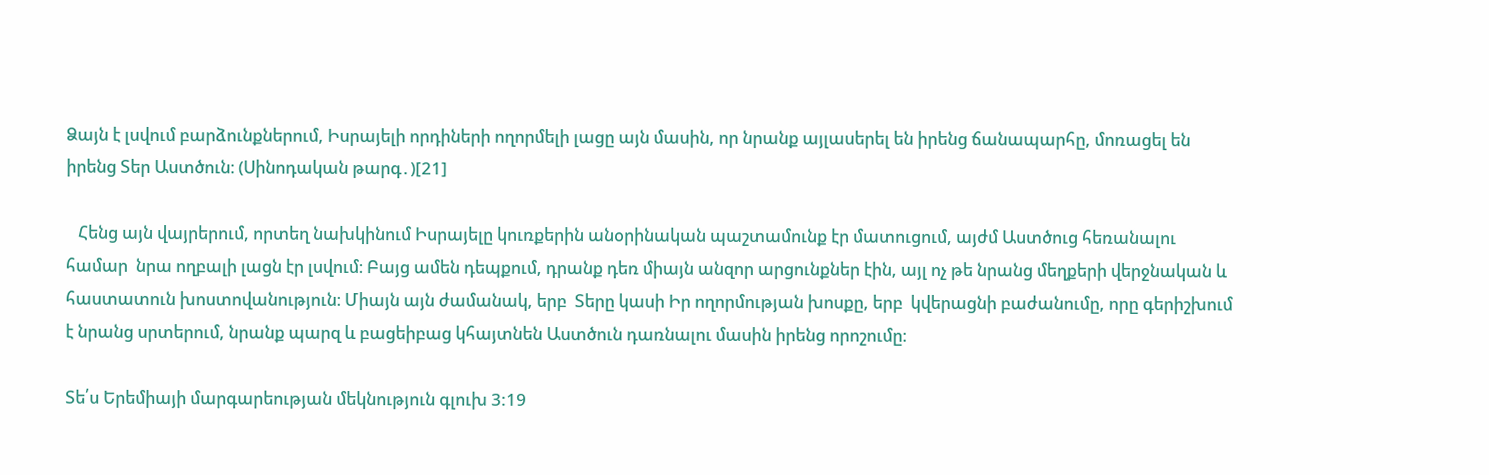Ձայն է լսվում բարձունքներում, Իսրայելի որդիների ողորմելի լացը այն մասին, որ նրանք այլասերել են իրենց ճանապարհը, մոռացել են իրենց Տեր Աստծուն։ (Սինոդական թարգ․)[21]

   Հենց այն վայրերում, որտեղ նախկինում Իսրայելը կուռքերին անօրինական պաշտամունք էր մատուցում, այժմ Աստծուց հեռանալու համար  նրա ողբալի լացն էր լսվում։ Բայց ամեն դեպքում, դրանք դեռ միայն անզոր արցունքներ էին, այլ ոչ թե նրանց մեղքերի վերջնական և հաստատուն խոստովանություն։ Միայն այն ժամանակ, երբ  Տերը կասի Իր ողորմության խոսքը, երբ  կվերացնի բաժանումը, որը գերիշխում է նրանց սրտերում, նրանք պարզ և բացեիբաց կհայտնեն Աստծուն դառնալու մասին իրենց որոշումը։

Տե՛ս Երեմիայի մարգարեության մեկնություն գլուխ 3:19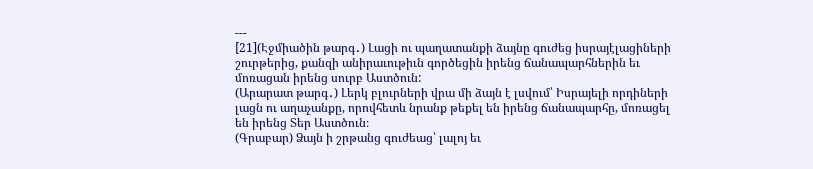---
[21](Էջմիածին թարգ․) Լացի ու պաղատանքի ձայնը գուժեց իսրայէլացիների շուրթերից, քանզի անիրաւութիւն գործեցին իրենց ճանապարհներին եւ մոռացան իրենց սուրբ Աստծուն:
(Արարատ թարգ․) Լերկ բլուրների վրա մի ձայն է լսվում՝ Իսրայելի որդիների լացն ու աղաչանքը, որովհետև նրանք թեքել են իրենց ճանապարհը, մոռացել են իրենց Տեր Աստծուն։
(Գրաբար) Ձայն ի շրթանց գուժեաց՝ լալոյ եւ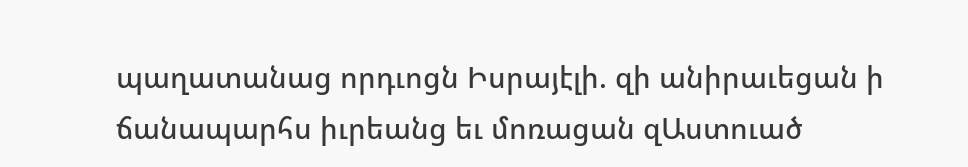պաղատանաց որդւոցն Իսրայէլի. զի անիրաւեցան ի ճանապարհս իւրեանց եւ մոռացան զԱստուած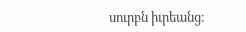սուրբն իւրեանց։